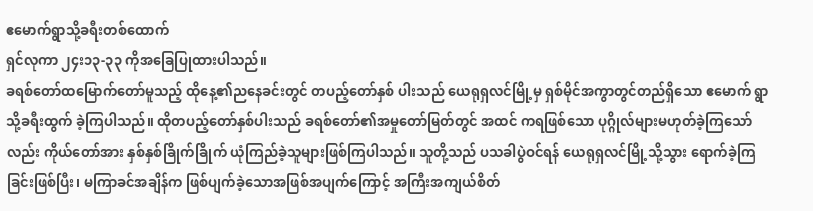ဧမောက်ရွာသို့ခရီးတစ်ထောက်
ရှင်လုကာ ၂၄း၁၃-၃၃ ကိုအခြေပြုထားပါသည်။
ခရစ်တော်ထမြောက်တော်မူသည့် ထိုနေ့၏ညနေခင်းတွင် တပည့်တော်နှစ် ပါးသည် ယေရုရှလင်မြို့မှ ရှစ်မိုင်အကွာတွင်တည်ရှိသော ဧမောက် ရွာသို့ခရီးထွက် ခဲ့ကြပါသည်။ ထိုတပည့်တော်နှစ်ပါးသည် ခရစ်တော်၏အမှုတော်မြတ်တွင် အထင် ကရဖြစ်သော ပုဂ္ဂိုလ်များမဟုတ်ခဲ့ကြသော်လည်း ကိုယ်တော်အား နှစ်နှစ်ခြိုက်ခြိုက် ယုံကြည်ခဲ့သူများဖြစ်ကြပါသည်။ သူတို့သည် ပသခါပွဲဝင်ရန် ယေရုရှလင်မြို့သို့သွား ရောက်ခဲ့ကြခြင်းဖြစ်ပြီး၊ မကြာခင်အချိန်က ဖြစ်ပျက်ခဲ့သောအဖြစ်အပျက်ကြောင့် အကြီးအကျယ်စိတ်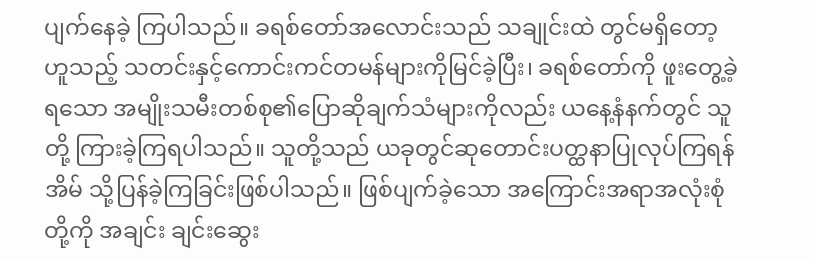ပျက်နေခဲ့ ကြပါသည်။ ခရစ်တော်အလောင်းသည် သချုင်းထဲ တွင်မရှိတော့ဟူသည့် သတင်းနှင့်ကောင်းကင်တမန်များကိုမြင်ခဲ့ပြီး၊ ခရစ်တော်ကို ဖူးတွေ့ခဲ့ရသော အမျိုးသမီးတစ်စု၏ပြောဆိုချက်သံများကိုလည်း ယနေ့နံနက်တွင် သူတို့ ကြားခဲ့ကြရပါသည်။ သူတို့သည် ယခုတွင်ဆုတောင်းပတ္ထနာပြုလုပ်ကြရန် အိမ် သို့ပြန်ခဲ့ကြခြင်းဖြစ်ပါသည်။ ဖြစ်ပျက်ခဲ့သော အကြောင်းအရာအလုံးစုံတို့ကို အချင်း ချင်းဆွေး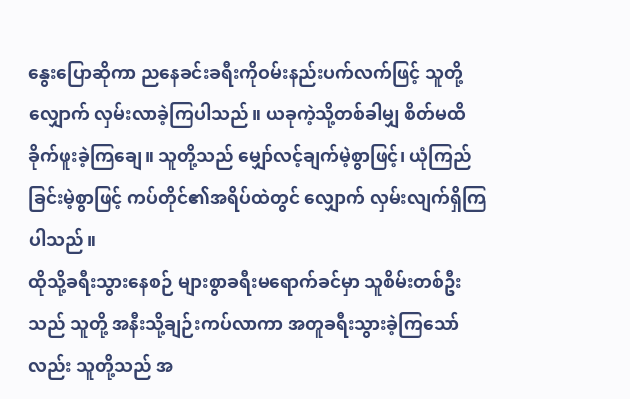နွေးပြောဆိုကာ ညနေခင်းခရီးကိုဝမ်းနည်းပက်လက်ဖြင့် သူတို့လျှောက် လှမ်းလာခဲ့ကြပါသည်။ ယခုကဲ့သို့တစ်ခါမျှ စိတ်မထိခိုက်ဖူးခဲ့ကြချေ။ သူတို့သည် မျှော်လင့်ချက်မဲ့စွာဖြင့်၊ ယုံကြည်ခြင်းမဲ့စွာဖြင့် ကပ်တိုင်၏အရိပ်ထဲတွင် လျှောက် လှမ်းလျက်ရှိကြပါသည်။
ထိုသို့ခရီးသွားနေစဉ် များစွာခရီးမရောက်ခင်မှာ သူစိမ်းတစ်ဦးသည် သူတို့ အနီးသို့ချဉ်းကပ်လာကာ အတူခရီးသွားခဲ့ကြသော်လည်း သူတို့သည် အ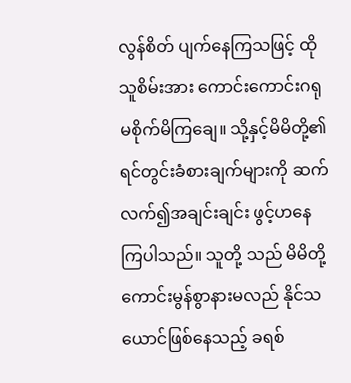လွန်စိတ် ပျက်နေကြသဖြင့် ထိုသူစိမ်းအား ကောင်းကောင်းဂရုမစိုက်မိကြချေ။ သို့နှင့်မိမိတို့၏ ရင်တွင်းခံစားချက်များကို ဆက်လက်၍အချင်းချင်း ဖွင့်ဟနေကြပါသည်။ သူတို့ သည် မိမိတို့ကောင်းမွန်စွာနားမလည် နိုင်သယောင်ဖြစ်နေသည့် ခရစ်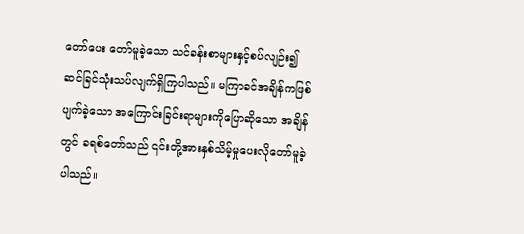တော်ပေး တော်မူခဲ့သော သင်ခန်းစာများနှင့်စပ်လျဉ်း၍ ဆင်ခြင်သုံးသပ်လျက်ရှိကြပါသည်။ မကြာခင်အချိန်ကဖြစ်ပျက်ခဲ့သော အကြောင်းခြင်းရာများကိုပြောဆိုသော အချိန် တွင် ခရစ်တော်သည် ၎င်းတို့အားနှစ်သိမ့်မှုပေးလိုတော်မူခဲ့ပါသည်။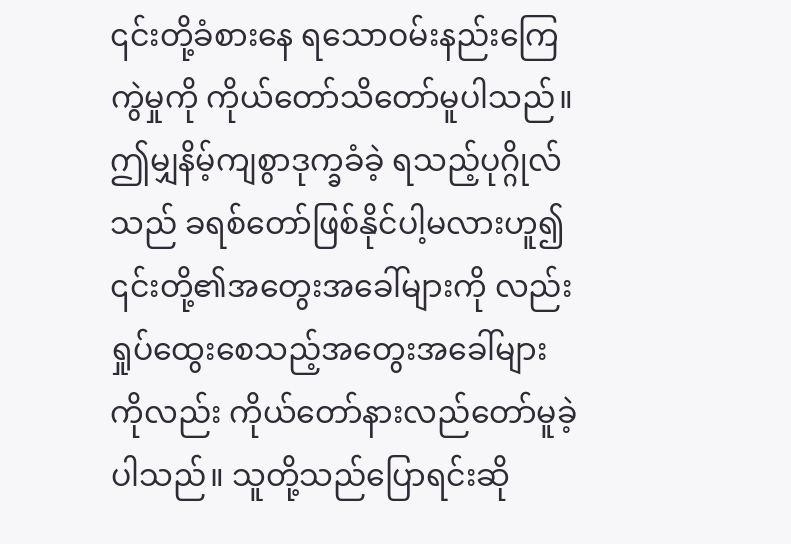၎င်းတို့ခံစားနေ ရသောဝမ်းနည်းကြေကွဲမှုကို ကိုယ်တော်သိတော်မူပါသည်။ ဤမျှနိမ့်ကျစွာဒုက္ခခံခဲ့ ရသည့်ပုဂ္ဂိုလ်သည် ခရစ်တော်ဖြစ်နိုင်ပါ့မလားဟူ၍ ၎င်းတို့၏အတွေးအခေါ်များကို လည်း ရှုပ်ထွေးစေသည့်အတွေးအခေါ်များကိုလည်း ကိုယ်တော်နားလည်တော်မူခဲ့ ပါသည်။ သူတို့သည်ပြောရင်းဆို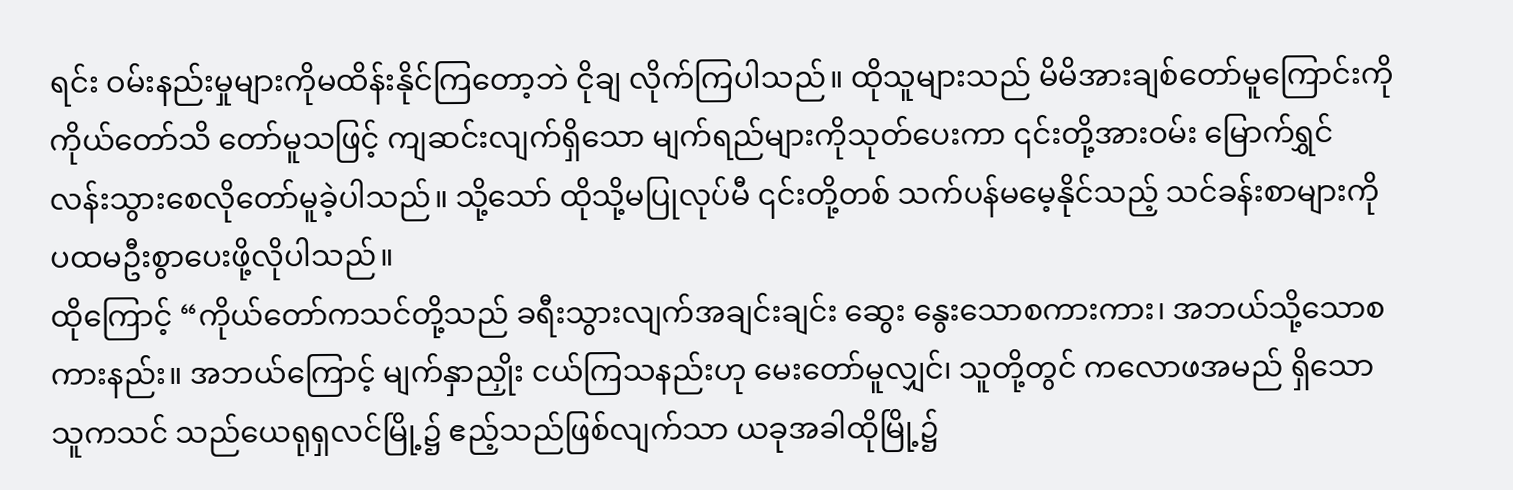ရင်း ဝမ်းနည်းမှုများကိုမထိန်းနိုင်ကြတော့ဘဲ ငိုချ လိုက်ကြပါသည်။ ထိုသူများသည် မိမိအားချစ်တော်မူကြောင်းကို ကိုယ်တော်သိ တော်မူသဖြင့် ကျဆင်းလျက်ရှိသော မျက်ရည်များကိုသုတ်ပေးကာ ၎င်းတို့အားဝမ်း မြောက်ရွှင်လန်းသွားစေလိုတော်မူခဲ့ပါသည်။ သို့သော် ထိုသို့မပြုလုပ်မီ ၎င်းတို့တစ် သက်ပန်မမေ့နိုင်သည့် သင်ခန်းစာများကို ပထမဦးစွာပေးဖို့လိုပါသည်။
ထိုကြောင့် “ကိုယ်တော်ကသင်တို့သည် ခရီးသွားလျက်အချင်းချင်း ဆွေး နွေးသောစကားကား၊ အဘယ်သို့သောစကားနည်း။ အဘယ်ကြောင့် မျက်နှာညှိုး ငယ်ကြသနည်းဟု မေးတော်မူလျှင်၊ သူတို့တွင် ကလောဖအမည် ရှိသောသူကသင် သည်ယေရုရှလင်မြို့၌ ဧည့်သည်ဖြစ်လျက်သာ ယခုအခါထိုမြို့၌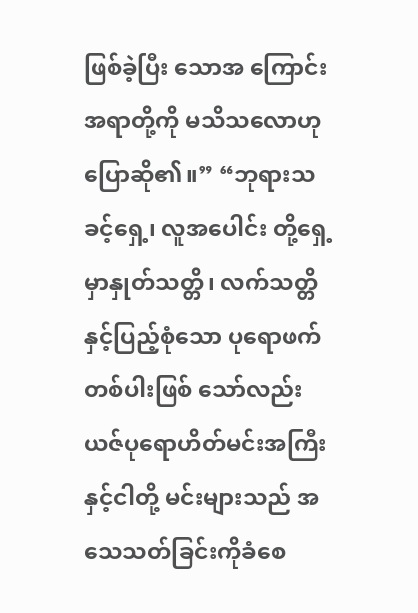ဖြစ်ခဲ့ပြီး သောအ ကြောင်းအရာတို့ကို မသိသလောဟုပြောဆို၏။” “ဘုရားသခင့်ရှေ့၊ လူအပေါင်း တို့ရှေ့မှာနှုတ်သတ္တိ၊ လက်သတ္တိနှင့်ပြည့်စုံသော ပုရောဖက်တစ်ပါးဖြစ် သော်လည်း ယဇ်ပုရောဟိတ်မင်းအကြီးနှင့်ငါတို့ မင်းများသည် အသေသတ်ခြင်းကိုခံစေ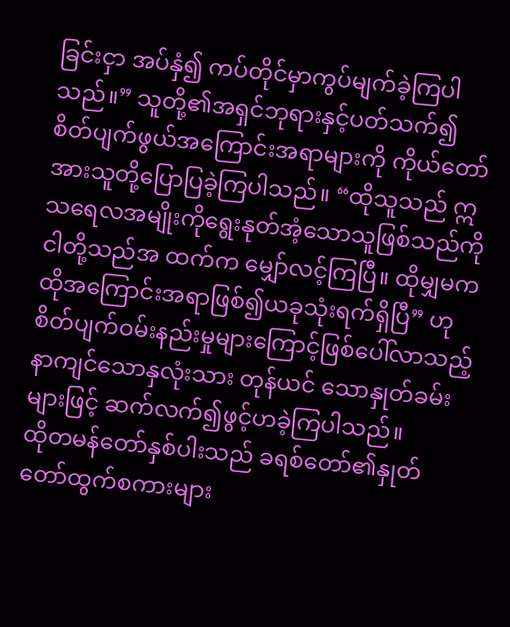ခြင်းငှာ အပ်နှံ၍ ကပ်တိုင်မှာကွပ်မျက်ခဲ့ကြပါသည်။” သူတို့၏အရှင်ဘုရားနှင့်ပတ်သက်၍ စိတ်ပျက်ဖွယ်အကြောင်းအရာများကို ကိုယ်တော်အားသူတို့ပြောပြခဲ့ကြပါသည်။ “ထိုသူသည် ဣသရေလအမျိုးကိုရွေးနုတ်အံ့သောသူဖြစ်သည်ကို ငါတို့သည်အ ထက်က မျှော်လင့်ကြပြီ။ ထိုမျှမက ထိုအကြောင်းအရာဖြစ်၍ယခုသုံးရက်ရှိပြီ” ဟု စိတ်ပျက်ဝမ်းနည်းမှုများကြောင့်ဖြစ်ပေါ်လာသည့် နာကျင်သောနှလုံးသား တုန်ယင် သောနှုတ်ခမ်းများဖြင့် ဆက်လက်၍ဖွင့်ဟခဲ့ကြပါသည်။
ထိုတမန်တော်နှစ်ပါးသည် ခရစ်တော်၏နှုတ်တော်ထွက်စကားများ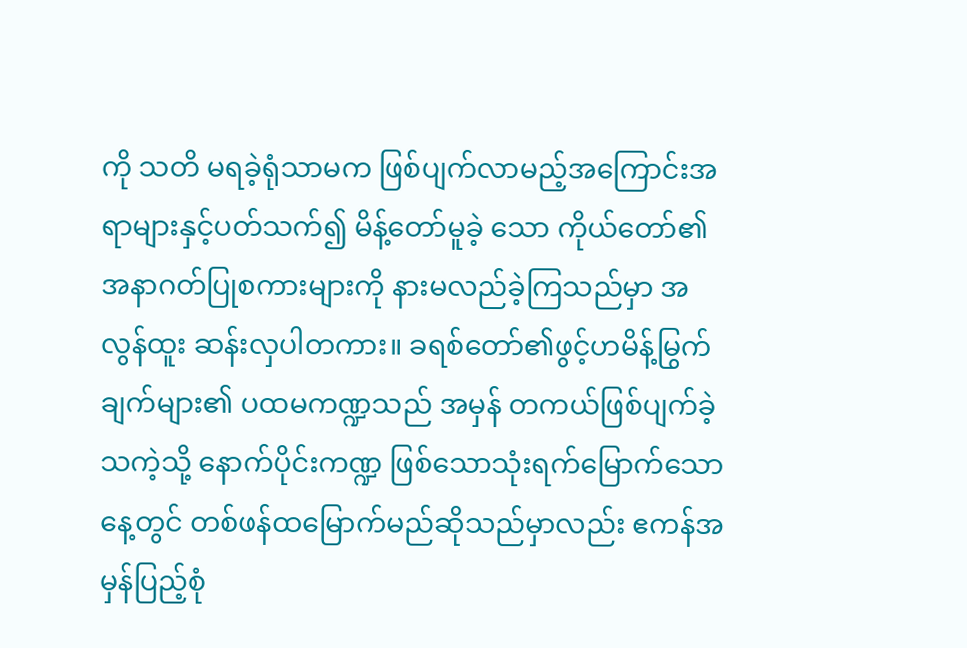ကို သတိ မရခဲ့ရုံသာမက ဖြစ်ပျက်လာမည့်အကြောင်းအရာများနှင့်ပတ်သက်၍ မိန့်တော်မူခဲ့ သော ကိုယ်တော်၏အနာဂတ်ပြုစကားများကို နားမလည်ခဲ့ကြသည်မှာ အလွန်ထူး ဆန်းလှပါတကား။ ခရစ်တော်၏ဖွင့်ဟမိန့်မြွက်ချက်များ၏ ပထမကဏ္ဍသည် အမှန် တကယ်ဖြစ်ပျက်ခဲ့သကဲ့သို့ နောက်ပိုင်းကဏ္ဍ ဖြစ်သောသုံးရက်မြောက်သောနေ့တွင် တစ်ဖန်ထမြောက်မည်ဆိုသည်မှာလည်း ဧကန်အမှန်ပြည့်စုံ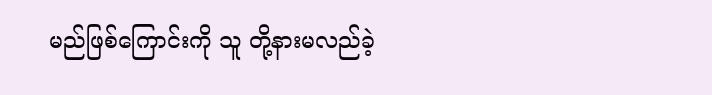မည်ဖြစ်ကြောင်းကို သူ တို့နားမလည်ခဲ့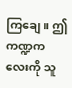ကြချေ။ ဤကဏ္ဍကလေးကို သူ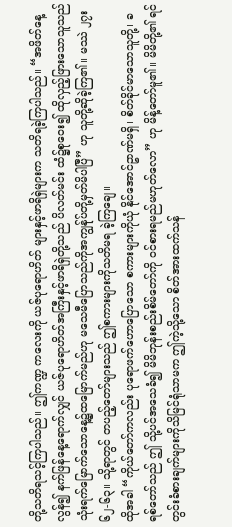တို့သတိရသင့်ကြပါသည်။ ဤကဏ္ဍ ကလေးကို ယဇ်ပုရောဟိတ် များနှင့်ဖာရိရှဲများက သတိရခဲ့ကြပါသည်။ “အဖိတ်နေ့ လွန်၍ နက်ဖြန်နေ့ရောက်လျှင် ယဇ်ပုရောဟိတ်အကြီးနှင့်ဖာရိရှဲတို့သည် ပိလတ်မင်း ထံ၌စုဝေး၍ ထိုလှည့်ဖြားသောသူသည် သုံးရက်မြောက်သောနေ့၌ထမြောက်မည်ဟု မသေမီပြောသည်ကိုအကျွန်ုပ်တို့မှတ်မိပါပြီ” ဟု သူတို့ဆိုခဲ့ကြ၏။ မဿဲ ၂၇း၆၂-၆၃။ သို့ရာတွင် တပည့်တော်များသည် ဤစကားများကိုသတိမရ ခဲ့ကြချေ။
ထိုအခါ “ကိုယ်တော်ကလည်း ပုရောဖက်ဟောပြောသော စကားများကိုယုံ နိုင်အောင်ဥာဏ်မရှိ၊ စိတ်ခိုင်မာသောသူတို့၊ ခရစ်တော်သည် ဤ သို့ပင်အသေခံ၍ မိမိဘုန်းစည်းစိမ်တော်ကို ဝင်စားရမည်မဟုတ်လော” ဟု မိန့်တော်မူ၏။ မိမိတို့၏ ရင်တွင်းခံစားချက်များကိုသိမြင်ရုံသာမက ဤကဲ့သို့သော စိတ်အားထက်သန်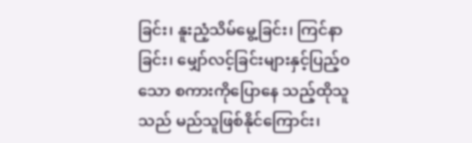ခြင်း၊ နူးညံ့သိမ်မွေ့ခြင်း၊ ကြင်နာခြင်း၊ မျှော်လင့်ခြင်းများနှင့်ပြည့်၀သော စကားကိုပြောနေ သည့်ထိုသူသည် မည်သူဖြစ်နိုင်ကြောင်း၊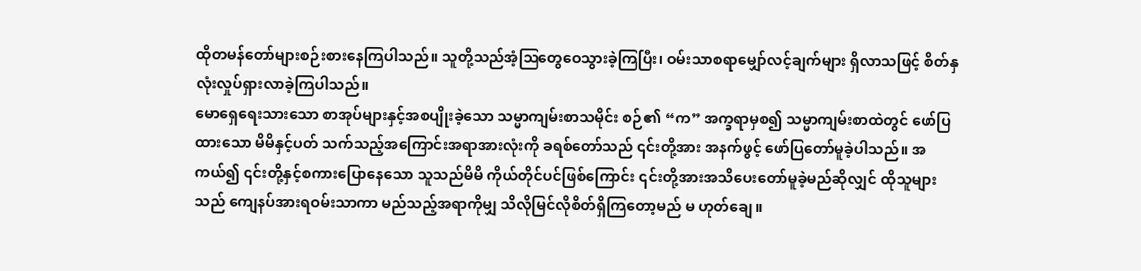ထိုတမန်တော်များစဉ်းစားနေကြပါသည်။ သူတို့သည်အံ့ဩတွေဝေသွားခဲ့ကြပြီး၊ ဝမ်းသာစရာမျှော်လင့်ချက်များ ရှိလာသဖြင့် စိတ်နှလုံးလှုပ်ရှားလာခဲ့ကြပါသည်။
မောရှေရေးသားသော စာအုပ်များနှင့်အစပျိုးခဲ့သော သမ္မာကျမ်းစာသမိုင်း စဉ်၏ “က” အက္ခရာမှစ၍ သမ္မာကျမ်းစာထဲတွင် ဖော်ပြထားသော မိမိနှင့်ပတ် သက်သည့်အကြောင်းအရာအားလုံးကို ခရစ်တော်သည် ၎င်းတို့အား အနက်ဖွင့် ဖော်ပြတော်မူခဲ့ပါသည်။ အကယ်၍ ၎င်းတို့နှင့်စကားပြောနေသော သူသည်မိမိ ကိုယ်တိုင်ပင်ဖြစ်ကြောင်း ၎င်းတို့အားအသိပေးတော်မူခဲ့မည်ဆိုလျှင် ထိုသူများသည် ကျေနပ်အားရဝမ်းသာကာ မည်သည့်အရာကိုမျှ သိလိုမြင်လိုစိတ်ရှိကြတော့မည် မ ဟုတ်ချေ။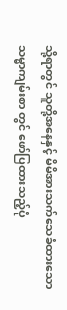သို့ရာတွင် သူတို့အနေနှင့် မိမိအားသက်သေခံထားသော သမ္မာကျမ်းစာ တွင် ဖော်ပြထားသည့်ပုံ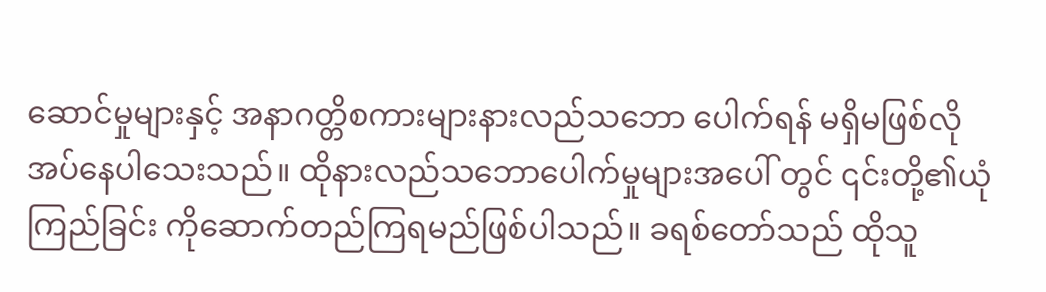ဆောင်မှုများနှင့် အနာဂတ္တိစကားများနားလည်သဘော ပေါက်ရန် မရှိမဖြစ်လိုအပ်နေပါသေးသည်။ ထိုနားလည်သဘောပေါက်မှုများအပေါ် တွင် ၎င်းတို့၏ယုံကြည်ခြင်း ကိုဆောက်တည်ကြရမည်ဖြစ်ပါသည်။ ခရစ်တော်သည် ထိုသူ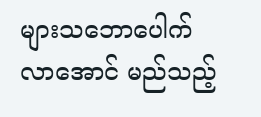များသဘောပေါက်လာအောင် မည်သည့်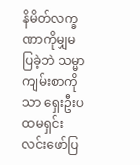နိမိတ်လက္ခဏာကိုမျှမပြခဲ့ဘဲ သမ္မာ ကျမ်းစာကိုသာ ရှေးဦးပထမရှင်းလင်းဖော်ပြ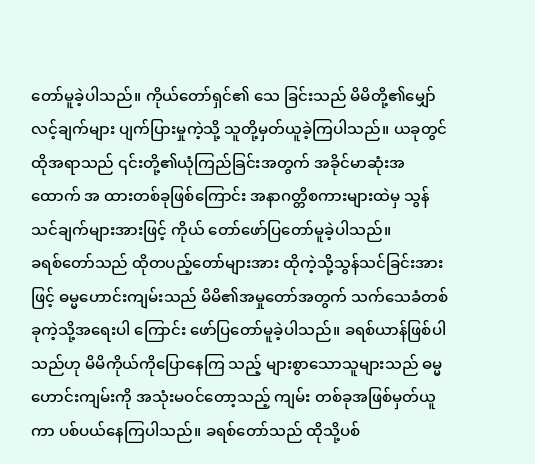တော်မူခဲ့ပါသည်။ ကိုယ်တော်ရှင်၏ သေ ခြင်းသည် မိမိတို့၏မျှော်လင့်ချက်များ ပျက်ပြားမှုကဲ့သို့ သူတို့မှတ်ယူခဲ့ကြပါသည်။ ယခုတွင် ထိုအရာသည် ၎င်းတို့၏ယုံကြည်ခြင်းအတွက် အခိုင်မာဆုံးအထောက် အ ထားတစ်ခုဖြစ်ကြောင်း အနာဂတ္တိစကားများထဲမှ သွန်သင်ချက်များအားဖြင့် ကိုယ် တော်ဖော်ပြတော်မူခဲ့ပါသည်။
ခရစ်တော်သည် ထိုတပည့်တော်များအား ထိုကဲ့သို့သွန်သင်ခြင်းအားဖြင့် ဓမ္မဟောင်းကျမ်းသည် မိမိ၏အမှုတော်အတွက် သက်သေခံတစ်ခုကဲ့သို့အရေးပါ ကြောင်း ဖော်ပြတော်မူခဲ့ပါသည်။ ခရစ်ယာန်ဖြစ်ပါသည်ဟု မိမိကိုယ်ကိုပြောနေကြ သည့် များစွာသောသူများသည် ဓမ္မဟောင်းကျမ်းကို အသုံးမဝင်တော့သည့် ကျမ်း တစ်ခုအဖြစ်မှတ်ယူကာ ပစ်ပယ်နေကြပါသည်။ ခရစ်တော်သည် ထိုသို့ပစ်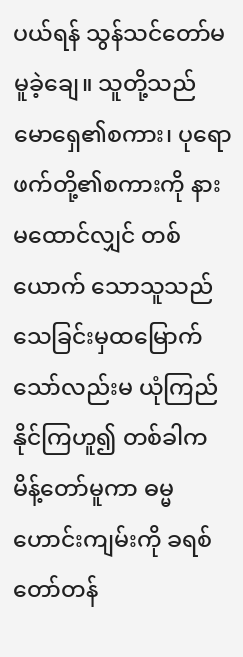ပယ်ရန် သွန်သင်တော်မမူခဲ့ချေ။ သူတို့သည် မောရှေ၏စကား၊ ပုရောဖက်တို့၏စကားကို နားမထောင်လျှင် တစ်ယောက် သောသူသည် သေခြင်းမှထမြောက်သော်လည်းမ ယုံကြည်နိုင်ကြဟူ၍ တစ်ခါကမိန့်တော်မူကာ ဓမ္မဟောင်းကျမ်းကို ခရစ်တော်တန်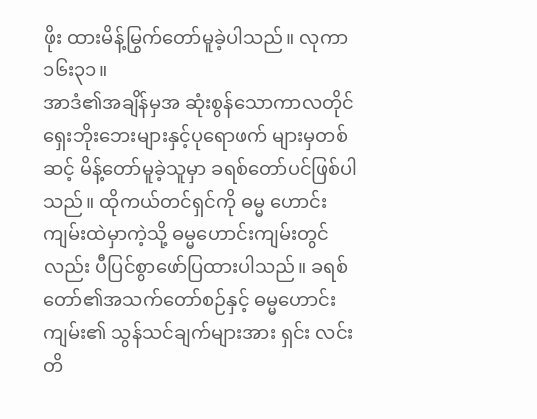ဖိုး ထားမိန့်မြွက်တော်မူခဲ့ပါသည်။ လုကာ ၁၆း၃၁။
အာဒံ၏အချိန်မှအ ဆုံးစွန်သောကာလတိုင် ရှေးဘိုးဘေးများနှင့်ပုရောဖက် များမှတစ်ဆင့် မိန့်တော်မူခဲ့သူမှာ ခရစ်တော်ပင်ဖြစ်ပါသည်။ ထိုကယ်တင်ရှင်ကို ဓမ္မ ဟောင်းကျမ်းထဲမှာကဲ့သို့ ဓမ္မဟောင်းကျမ်းတွင်လည်း ပီပြင်စွာဖော်ပြထားပါသည်။ ခရစ်တော်၏အသက်တော်စဉ်နှင့် ဓမ္မဟောင်းကျမ်း၏ သွန်သင်ချက်များအား ရှင်း လင်းတိ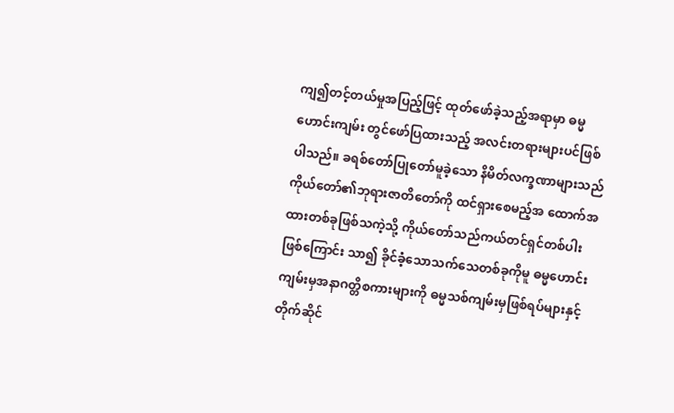ကျ၍တင့်တယ်မှုအပြည့်ဖြင့် ထုတ်ဖော်ခဲ့သည့်အရာမှာ ဓမ္မဟောင်းကျမ်း တွင်ဖော်ပြထားသည့် အလင်းတရားများပင်ဖြစ်ပါသည်။ ခရစ်တော်ပြုတော်မူခဲ့သော နိမိတ်လက္ခဏာများသည် ကိုယ်တော်၏ဘုရားဇာတိတော်ကို ထင်ရှားစေမည့်အ ထောက်အထားတစ်ခုဖြစ်သကဲ့သို့ ကိုယ်တော်သည်ကယ်တင်ရှင်တစ်ပါးဖြစ်ကြောင်း သာ၍ ခိုင်ခံ့သောသက်သေတစ်ခုကိုမူ ဓမ္မဟောင်းကျမ်းမှအနာဂတ္တိစကားများကို ဓမ္မသစ်ကျမ်းမှဖြစ်ရပ်များနှင့် တိုက်ဆိုင်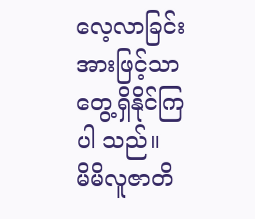လေ့လာခြင်းအားဖြင့်သာ တွေ့ရှိနိုင်ကြပါ သည်။
မိမိလူဇာတိ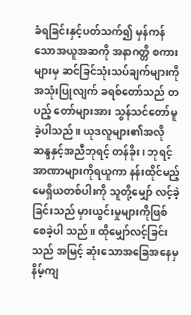ခံရခြင်းနှင့်ပတ်သက်၍ မှန်ကန်သောအယူအဆကို အနာဂတ္တိ စကားများမှ ဆင်ခြင်သုံးသပ်ချက်များကိုအသုံးပြုလျက် ခရစ်တော်သည် တပည့် တော်များအား သွန်သင်တော်မူခဲ့ပါသည်။ ယုဒလူများ၏အလို ဆန္ဒနှင့်အညီဘုရင့် တန်ခိုး၊ ဘုရင့်အာဏာများကိုရယူကာ နန်းထိုင်မည့် မေရှိယတစ်ပါးကို သူတို့မျှော် လင့်ခဲ့ခြင်းသည် မှားယွင်းမှုများကိုဖြစ်စေခဲ့ပါ သည်။ ထိုမျှော်လင့်ခြင်းသည် အမြင့် ဆုံးသောအခြေအနေမှ နိမ့်ကျ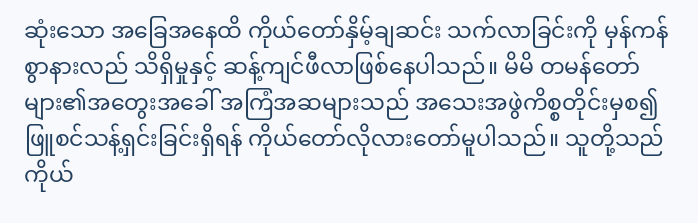ဆုံးသော အခြေအနေထိ ကိုယ်တော်နှိမ့်ချဆင်း သက်လာခြင်းကို မှန်ကန်စွာနားလည် သိရှိမှုနှင့် ဆန့်ကျင်ဖီလာဖြစ်နေပါသည်။ မိမိ တမန်တော်များ၏အတွေးအခေါ် အကြံအဆများသည် အသေးအဖွဲကိစ္စတိုင်းမှစ၍ ဖြူစင်သန့်ရှင်းခြင်းရှိရန် ကိုယ်တော်လိုလားတော်မူပါသည်။ သူတို့သည် ကိုယ်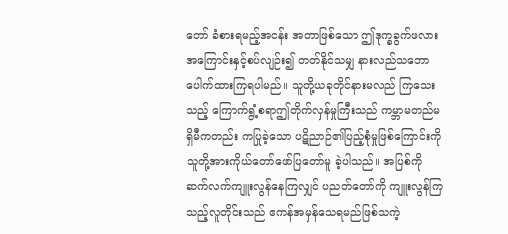တော် ခံစားရမည့်အငန်း အတာဖြစ်သော ဤဒုက္ခခွက်ဖလားအကြောင်းနှင့်စပ်လျဉ်း၍ တတ်နိုင်သမျှ နားလည်သဘောပေါက်ထားကြရပါမည်။ သူတို့ယခုတိုင်နားမလည် ကြသေးသည့် ကြောက်ရွံ့စရာဤတိုက်လှန်မှုကြီးသည် ကမ္ဘာမတည်မရှိမီကတည်း ကပြုခဲ့သော ပဋိညာဉ်၏ပြည့်စုံမှုဖြစ်ကြောင်းကို သူတို့အားကိုယ်တော်ဖော်ပြတော်မူ ခဲ့ပါသည်။ အပြစ်ကိုဆက်လက်ကျူးလွန်နေကြလျှင် ပညတ်တော်ကို ကျူးလွန်ကြ သည့်လူတိုင်းသည် ဧကန်အမှန်သေရမည်ဖြစ်သကဲ့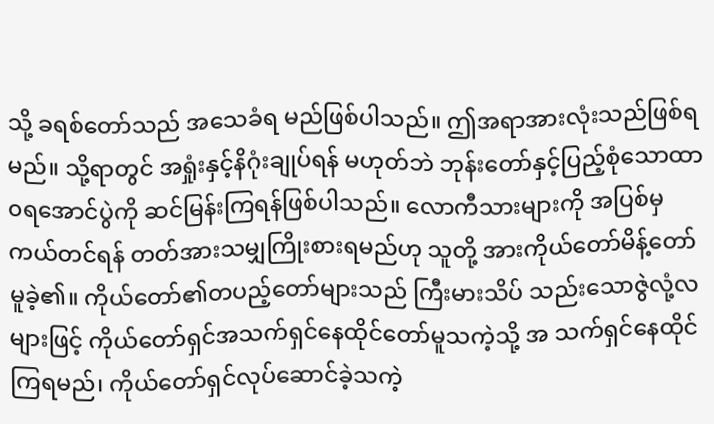သို့ ခရစ်တော်သည် အသေခံရ မည်ဖြစ်ပါသည်။ ဤအရာအားလုံးသည်ဖြစ်ရမည်။ သို့ရာတွင် အရှုံးနှင့်နိဂုံးချုပ်ရန် မဟုတ်ဘဲ ဘုန်းတော်နှင့်ပြည့်စုံသောထာ၀ရအောင်ပွဲကို ဆင်မြန်းကြရန်ဖြစ်ပါသည်။ လောကီသားများကို အပြစ်မှကယ်တင်ရန် တတ်အားသမျှကြိုးစားရမည်ဟု သူတို့ အားကိုယ်တော်မိန့်တော်မူခဲ့၏။ ကိုယ်တော်၏တပည့်တော်များသည် ကြီးမားသိပ် သည်းသောဇွဲလုံ့လများဖြင့် ကိုယ်တော်ရှင်အသက်ရှင်နေထိုင်တော်မူသကဲ့သို့ အ သက်ရှင်နေထိုင်ကြရမည်၊ ကိုယ်တော်ရှင်လုပ်ဆောင်ခဲ့သကဲ့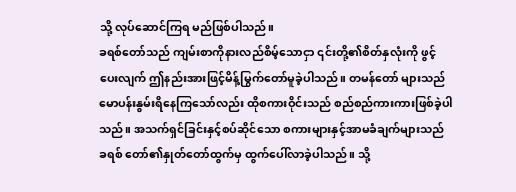သို့ လုပ်ဆောင်ကြရ မည်ဖြစ်ပါသည်။
ခရစ်တော်သည် ကျမ်းစာကိုနားလည်စိမ့်သောငှာ ၎င်းတို့၏စိတ်နှလုံးကို ဖွင့်ပေးလျက် ဤနည်းအားဖြင့်မိန့်မြွက်တော်မူခဲ့ပါသည်။ တမန်တော် များသည် မောပန်းနွမ်းရိနေကြသော်လည်း ထိုစကားဝိုင်းသည် စည်စည်ကားကားဖြစ်ခဲ့ပါ သည်။ အသက်ရှင်ခြင်းနှင့်စပ်ဆိုင်သော စကားများနှင့်အာမခံချက်များသည် ခရစ် တော်၏နှုတ်တော်ထွက်မှ ထွက်ပေါ်လာခဲ့ပါသည်။ သို့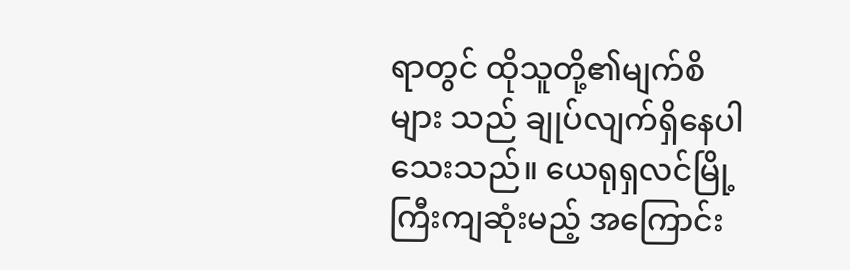ရာတွင် ထိုသူတို့၏မျက်စိများ သည် ချုပ်လျက်ရှိနေပါသေးသည်။ ယေရုရှလင်မြို့ကြီးကျဆုံးမည့် အကြောင်း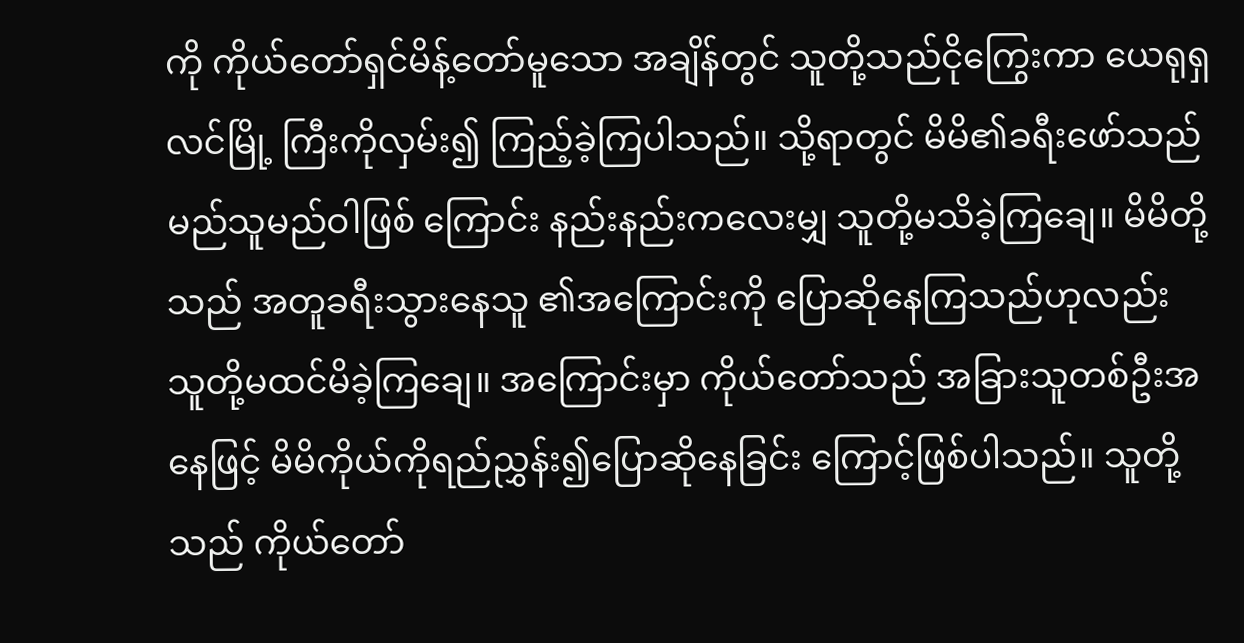ကို ကိုယ်တော်ရှင်မိန့်တော်မူသော အချိန်တွင် သူတို့သည်ငိုကြွေးကာ ယေရုရှလင်မြို့ ကြီးကိုလှမ်း၍ ကြည့်ခဲ့ကြပါသည်။ သို့ရာတွင် မိမိ၏ခရီးဖော်သည် မည်သူမည်ဝါဖြစ် ကြောင်း နည်းနည်းကလေးမျှ သူတို့မသိခဲ့ကြချေ။ မိမိတို့သည် အတူခရီးသွားနေသူ ၏အကြောင်းကို ပြောဆိုနေကြသည်ဟုလည်း သူတို့မထင်မိခဲ့ကြချေ။ အကြောင်းမှာ ကိုယ်တော်သည် အခြားသူတစ်ဦးအနေဖြင့် မိမိကိုယ်ကိုရည်ညွှန်း၍ပြောဆိုနေခြင်း ကြောင့်ဖြစ်ပါသည်။ သူတို့သည် ကိုယ်တော်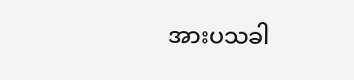အားပသခါ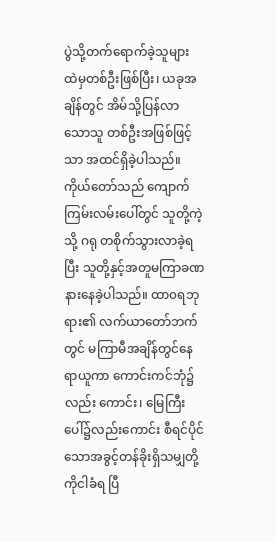ပွဲသို့တက်ရောက်ခဲ့သူများ ထဲမှတစ်ဦးဖြစ်ပြီး၊ ယခုအချိန်တွင် အိမ်သို့ပြန်လာသောသူ တစ်ဦးအဖြစ်ဖြင့်သာ အထင်ရှိခဲ့ပါသည်။ ကိုယ်တော်သည် ကျောက်ကြမ်းလမ်းပေါ်တွင် သူတို့ကဲ့သို့ ဂရု တစိုက်သွားလာခဲ့ရပြီး သူတို့နှင့်အတူမကြာခဏ နားနေခဲ့ပါသည်။ ထာ၀ရဘုရား၏ လက်ယာတော်ဘက်တွင် မကြာမီအချိန်တွင်နေရာယူကာ ကောင်းကင်ဘုံ၌လည်း ကောင်း၊ မြေကြီးပေါ်၌လည်းကောင်း စီရင်ပိုင်သောအခွင့်တန်ခိုးရှိသမျှတို့ကိုငါခံရ ပြီ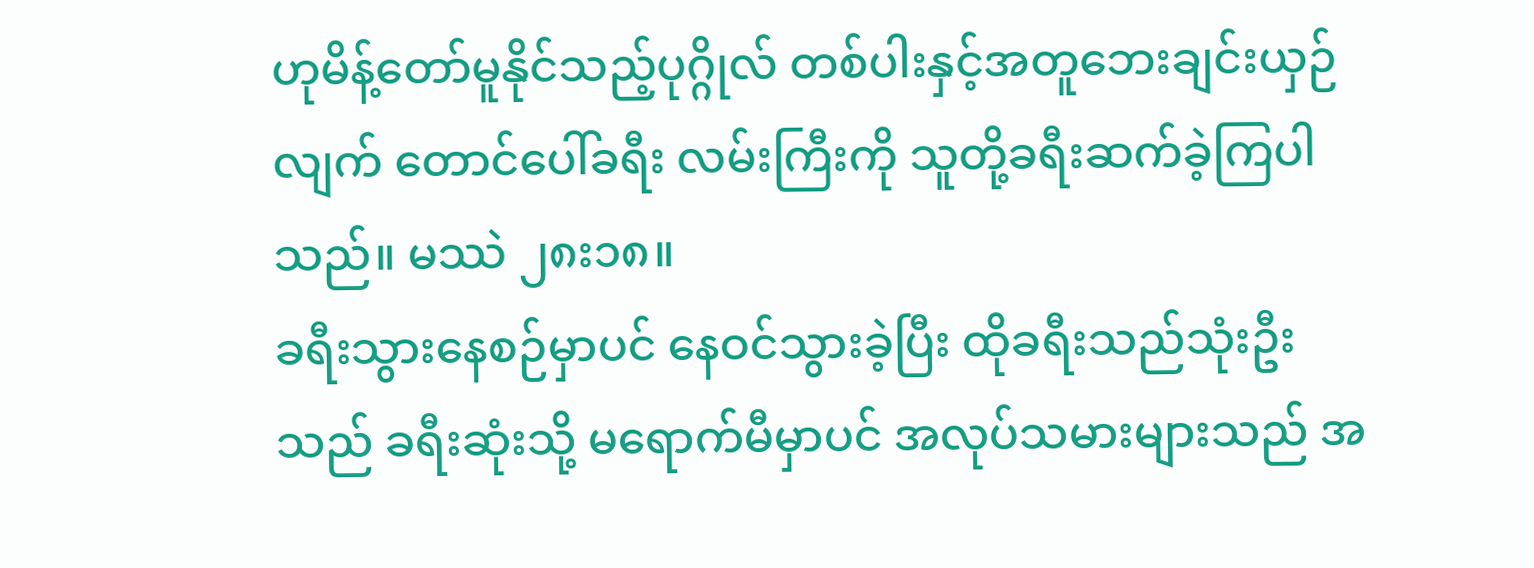ဟုမိန့်တော်မူနိုင်သည့်ပုဂ္ဂိုလ် တစ်ပါးနှင့်အတူဘေးချင်းယှဉ်လျက် တောင်ပေါ်ခရီး လမ်းကြီးကို သူတို့ခရီးဆက်ခဲ့ကြပါသည်။ မဿဲ ၂၈း၁၈။
ခရီးသွားနေစဉ်မှာပင် နေဝင်သွားခဲ့ပြီး ထိုခရီးသည်သုံးဦးသည် ခရီးဆုံးသို့ မရောက်မီမှာပင် အလုပ်သမားများသည် အ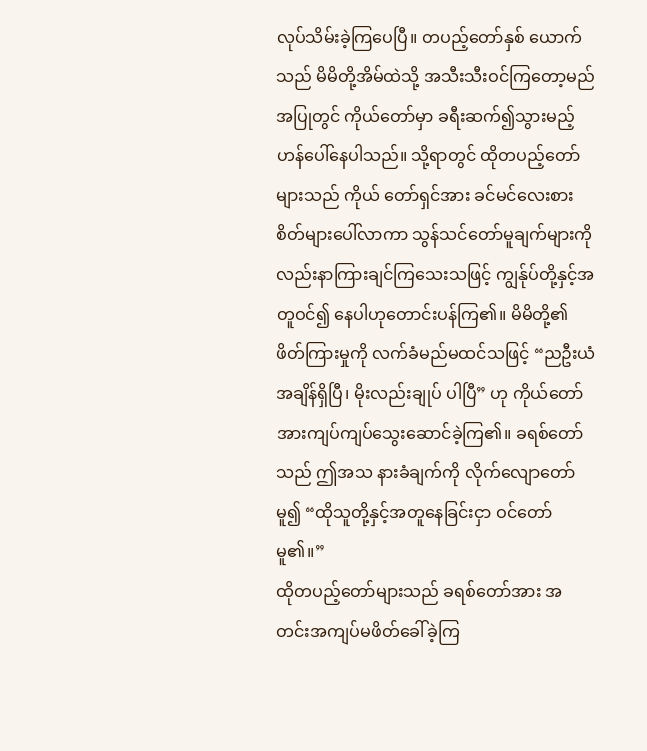လုပ်သိမ်းခဲ့ကြပေပြီ။ တပည့်တော်နှစ် ယောက်သည် မိမိတို့အိမ်ထဲသို့ အသီးသီးဝင်ကြတော့မည်အပြုတွင် ကိုယ်တော်မှာ ခရီးဆက်၍သွားမည့်ဟန်ပေါ်နေပါသည်။ သို့ရာတွင် ထိုတပည့်တော်များသည် ကိုယ် တော်ရှင်အား ခင်မင်လေးစားစိတ်များပေါ်လာကာ သွန်သင်တော်မူချက်များကို လည်းနာကြားချင်ကြသေးသဖြင့် ကျွန်ုပ်တို့နှင့်အတူဝင်၍ နေပါဟုတောင်းပန်ကြ၏။ မိမိတို့၏ဖိတ်ကြားမှုကို လက်ခံမည်မထင်သဖြင့် “ညဦးယံအချိန်ရှိပြီ၊ မိုးလည်းချုပ် ပါပြီ” ဟု ကိုယ်တော်အားကျပ်ကျပ်သွေးဆောင်ခဲ့ကြ၏။ ခရစ်တော်သည် ဤအသ နားခံချက်ကို လိုက်လျောတော်မူ၍ “ထိုသူတို့နှင့်အတူနေခြင်းငှာ ဝင်တော်မူ၏။”
ထိုတပည့်တော်များသည် ခရစ်တော်အား အတင်းအကျပ်မဖိတ်ခေါ်ခဲ့ကြ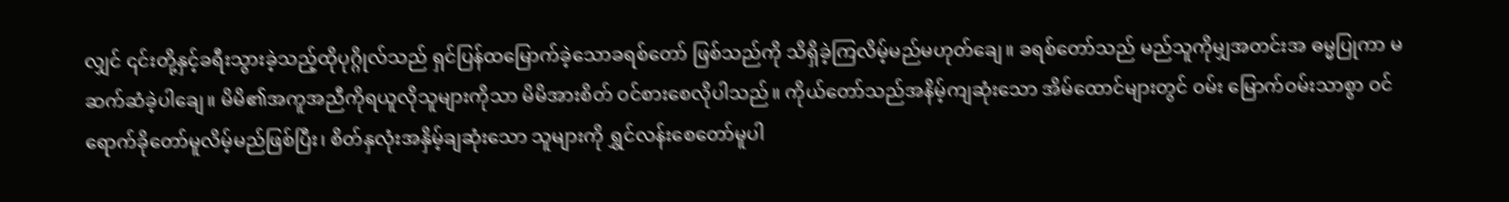လျှင် ၎င်းတို့နှင့်ခရီးသွားခဲ့သည့်ထိုပုဂ္ဂိုလ်သည် ရှင်ပြန်ထမြောက်ခဲ့သောခရစ်တော် ဖြစ်သည်ကို သိရှိခဲ့ကြလိမ့်မည်မဟုတ်ချေ။ ခရစ်တော်သည် မည်သူကိုမျှအတင်းအ ဓမ္မပြုကာ မဆက်ဆံခဲ့ပါချေ။ မိမိ၏အကူအညီကိုရယူလိုသူများကိုသာ မိမိအားစိတ် ဝင်စားစေလိုပါသည်။ ကိုယ်တော်သည်အနိမ့်ကျဆုံးသော အိမ်ထောင်များတွင် ဝမ်း မြောက်ဝမ်းသာစွာ ဝင်ရောက်ခိုတော်မူလိမ့်မည်ဖြစ်ပြီး၊ စိတ်နှလုံးအနှိမ့်ချဆုံးသော သူများကို ရွှင်လန်းစေတော်မူပါ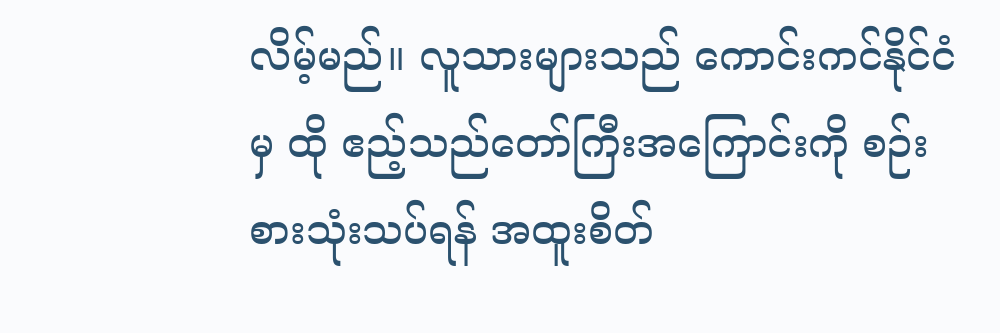လိမ့်မည်။ လူသားများသည် ကောင်းကင်နိုင်ငံမှ ထို ဧည့်သည်တော်ကြီးအကြောင်းကို စဉ်းစားသုံးသပ်ရန် အထူးစိတ်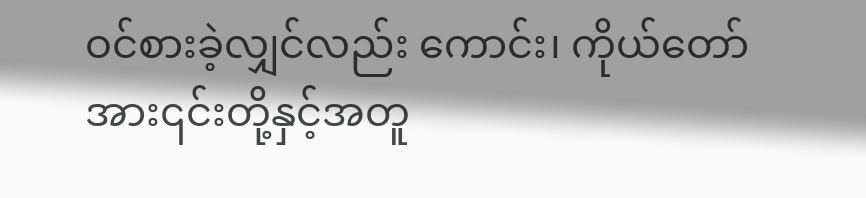ဝင်စားခဲ့လျှင်လည်း ကောင်း၊ ကိုယ်တော်အား၎င်းတို့နှင့်အတူ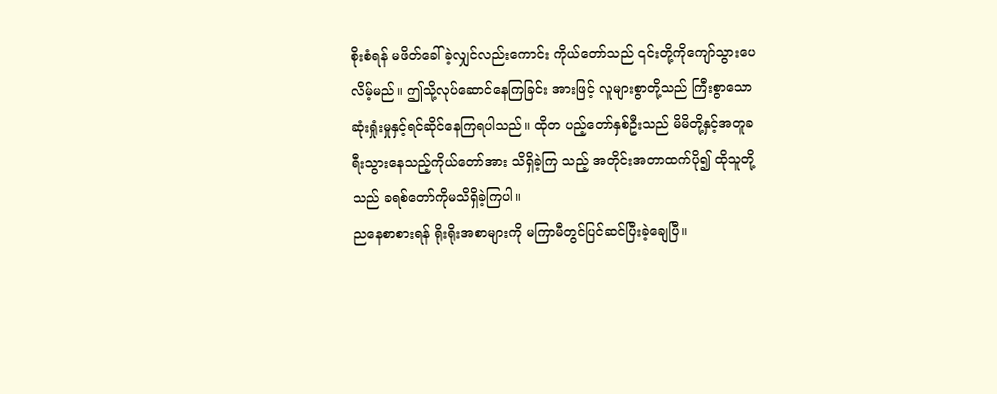စိုးစံရန် မဖိတ်ခေါ်ခဲ့လျှင်လည်းကောင်း ကိုယ်တော်သည် ၎င်းတို့ကိုကျော်သွားပေလိမ့်မည်။ ဤသို့လုပ်ဆောင်နေကြခြင်း အားဖြင့် လူများစွာတို့သည် ကြီးစွာသောဆုံးရှုံးမှုနှင့်ရင်ဆိုင်နေကြရပါသည်။ ထိုတ ပည့်တော်နှစ်ဦးသည် မိမိတို့နှင့်အတူခရီးသွားနေသည့်ကိုယ်တော်အား သိရှိခဲ့ကြ သည့် အတိုင်းအတာထက်ပို၍ ထိုသူတို့သည် ခရစ်တော်ကိုမသိရှိခဲ့ကြပါ။
ညနေစာစားရန် ရိုးရိုးအစာများကို မကြာမီတွင်ပြင်ဆင်ပြီးခဲ့ချေပြီ။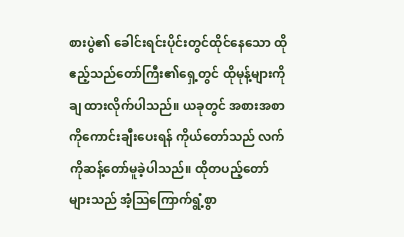စားပွဲ၏ ခေါင်းရင်းပိုင်းတွင်ထိုင်နေသော ထိုဧည့်သည်တော်ကြီး၏ရှေ့တွင် ထိုမုန့်များကိုချ ထားလိုက်ပါသည်။ ယခုတွင် အစားအစာကိုကောင်းချီးပေးရန် ကိုယ်တော်သည် လက်ကိုဆန့်တော်မူခဲ့ပါသည်။ ထိုတပည့်တော်များသည် အံ့ဩကြောက်ရွံ့စွာ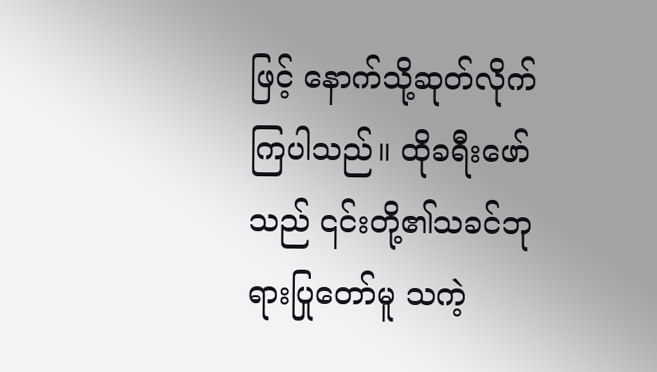ဖြင့် နောက်သို့ဆုတ်လိုက်ကြပါသည်။ ထိုခရီးဖော်သည် ၎င်းတို့၏သခင်ဘုရားပြုတော်မူ သကဲ့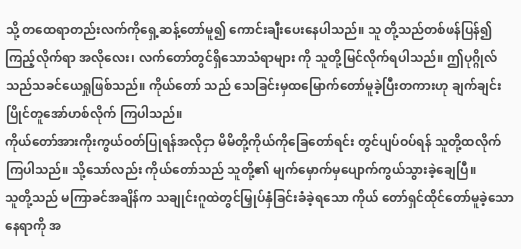သို့ တထေရာတည်းလက်ကိုရှေ့ဆန့်တော်မူ၍ ကောင်းချီးပေးနေပါသည်။ သူ တို့သည်တစ်ဖန်ပြန်၍ကြည့်လိုက်ရာ အလိုလေး၊ လက်တော်တွင်ရှိသောသံရာများ ကို သူတို့မြင်လိုက်ရပါသည်။ ဤပုဂ္ဂိုလ်သည်သခင်ယေရှုဖြစ်သည်။ ကိုယ်တော် သည် သေခြင်းမှထမြောက်တော်မူခဲ့ပြီးတကားဟု ချက်ချင်းပြိုင်တူအော်ဟစ်လိုက် ကြပါသည်။
ကိုယ်တော်အားကိုးကွယ်ဝတ်ပြုရန်အလိုငှာ မိမိတို့ကိုယ်ကိုခြေတော်ရင်း တွင်ပျပ်ဝပ်ရန် သူတို့ထလိုက်ကြပါသည်။ သို့သော်လည်း ကိုယ်တော်သည် သူတို့၏ မျက်မှောက်မှပျောက်ကွယ်သွားခဲ့ချေပြီ။
သူတို့သည် မကြာခင်အချိန်က သချုင်းဂူထဲတွင်မြှုပ်နှံခြင်းခံခဲ့ရသော ကိုယ် တော်ရှင်ထိုင်တော်မူခဲ့သောနေရာကို အ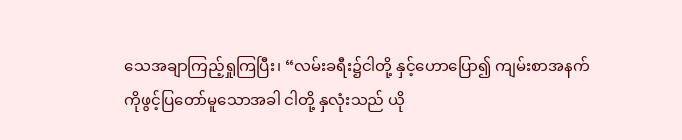သေအချာကြည့်ရှုကြပြီး၊ “လမ်းခရီး၌ငါတို့ နှင့်ဟောပြော၍ ကျမ်းစာအနက်ကိုဖွင့်ပြတော်မူသောအခါ ငါတို့ နှလုံးသည် ယို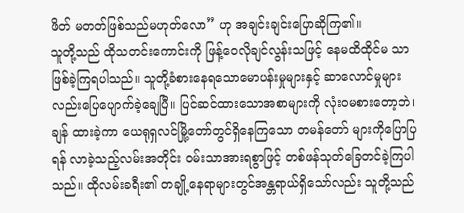ဖိတ် မတတ်ဖြစ်သည်မဟုတ်လော” ဟု အချင်းချင်းပြောဆိုကြ၏။
သူတို့သည် ထိုသတင်းကောင်းကို ဖြန့်ဝေလိုချင်လွန်းသဖြင့် နေမထိထိုင်မ သာဖြစ်ခဲ့ကြရပါသည်။ သူတို့ခံစားနေရသောမောပန်းမှုများနှင့် ဆာလောင်မှုများ လည်းပြေပျောက်ခဲ့ချေပြီ။ ပြင်ဆင်ထားသောအစာများကို လုံး၀မစားတော့ဘဲ၊ ချန် ထားခဲ့ကာ ယေရုရှလင်မြို့တော်တွင်ရှိနေကြသော တမန်တော် များကိုပြောပြရန် လာခဲ့သည့်လမ်းအတိုင်း ဝမ်းသာအားရစွာဖြင့် တစ်ဖန်သုတ်ခြေတင်ခဲ့ကြပါသည်။ ထိုလမ်းခရီး၏ တချို့နေရာများတွင်အန္တရာယ်ရှိသော်လည်း သူတို့သည်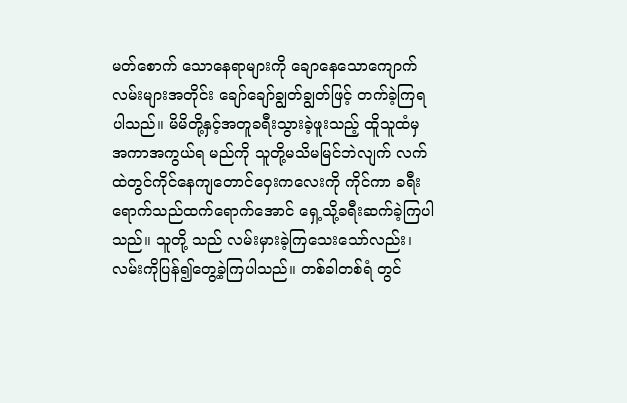မတ်စောက် သောနေရာများကို ချောနေသောကျောက်လမ်းများအတိုင်း ချော်ချော်ချွတ်ချွတ်ဖြင့် တက်ခဲ့ကြရပါသည်။ မိမိတို့နှင့်အတူခရီးသွားခဲ့ဖူးသည့် ထိူသူထံမှအကာအကွယ်ရ မည်ကို သူတို့မသိမမြင်ဘဲလျက် လက်ထဲတွင်ကိုင်နေကျတောင်ဝှေးကလေးကို ကိုင်ကာ ခရီးရောက်သည်ထက်ရောက်အောင် ရှေ့သို့ခရီးဆက်ခဲ့ကြပါသည်။ သူတို့ သည် လမ်းမှားခဲ့ကြသေးသော်လည်း၊ လမ်းကိုပြန်၍တွေ့ခဲ့ကြပါသည်။ တစ်ခါတစ်ရံ တွင်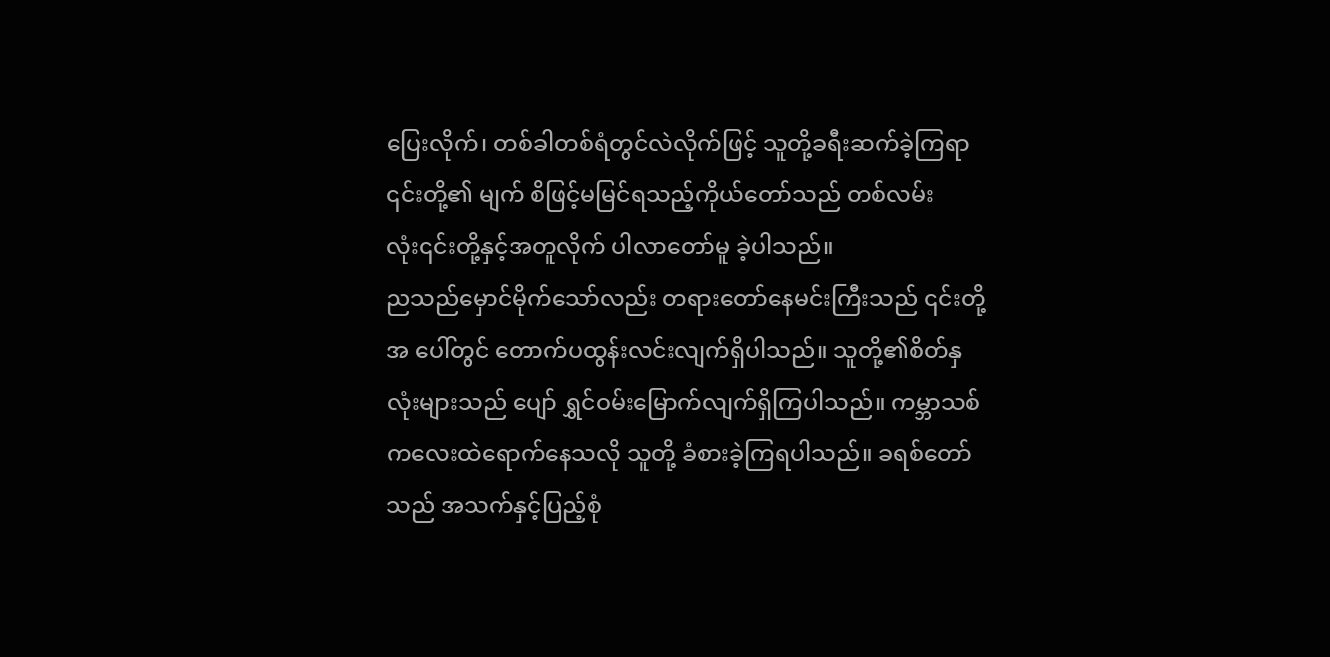ပြေးလိုက်၊ တစ်ခါတစ်ရံတွင်လဲလိုက်ဖြင့် သူတို့ခရီးဆက်ခဲ့ကြရာ ၎င်းတို့၏ မျက် စိဖြင့်မမြင်ရသည့်ကိုယ်တော်သည် တစ်လမ်းလုံး၎င်းတို့နှင့်အတူလိုက် ပါလာတော်မူ ခဲ့ပါသည်။
ညသည်မှောင်မိုက်သော်လည်း တရားတော်နေမင်းကြီးသည် ၎င်းတို့အ ပေါ်တွင် တောက်ပထွန်းလင်းလျက်ရှိပါသည်။ သူတို့၏စိတ်နှလုံးများသည် ပျော် ရွှင်ဝမ်းမြောက်လျက်ရှိကြပါသည်။ ကမ္ဘာသစ်ကလေးထဲရောက်နေသလို သူတို့ ခံစားခဲ့ကြရပါသည်။ ခရစ်တော်သည် အသက်နှင့်ပြည့်စုံ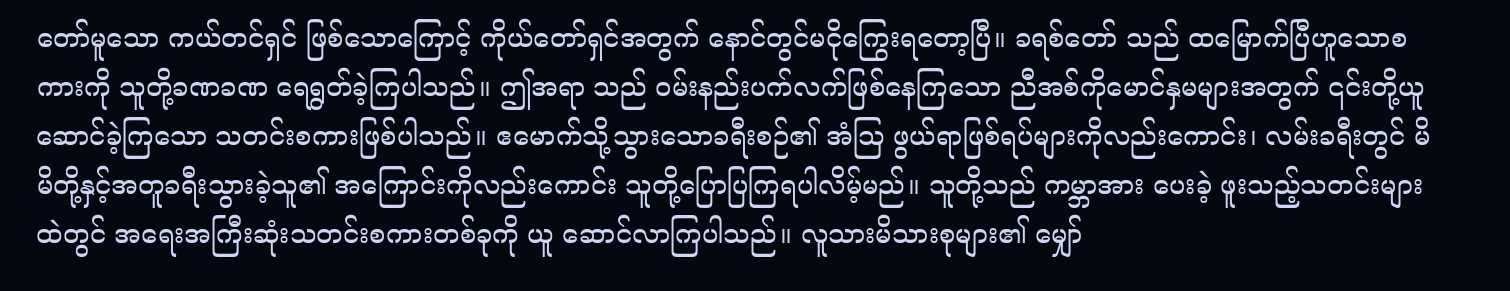တော်မူသော ကယ်တင်ရှင် ဖြစ်သောကြောင့် ကိုယ်တော်ရှင်အတွက် နောင်တွင်မငိုကြွေးရတော့ပြီ။ ခရစ်တော် သည် ထမြောက်ပြီဟူသောစကားကို သူတို့ခဏခဏ ရေရွတ်ခဲ့ကြပါသည်။ ဤအရာ သည် ဝမ်းနည်းပက်လက်ဖြစ်နေကြသော ညီအစ်ကိုမောင်နှမများအတွက် ၎င်းတို့ယူ ဆောင်ခဲ့ကြသော သတင်းစကားဖြစ်ပါသည်။ ဧမောက်သို့သွားသောခရီးစဉ်၏ အံဩ ဖွယ်ရာဖြစ်ရပ်များကိုလည်းကောင်း၊ လမ်းခရီးတွင် မိမိတို့နှင့်အတူခရီးသွားခဲ့သူ၏ အကြောင်းကိုလည်းကောင်း သူတို့ပြောပြကြရပါလိမ့်မည်။ သူတို့သည် ကမ္ဘာအား ပေးခဲ့ ဖူးသည့်သတင်းများထဲတွင် အရေးအကြီးဆုံးသတင်းစကားတစ်ခုကို ယူ ဆောင်လာကြပါသည်။ လူသားမိသားစုများ၏ မျှော်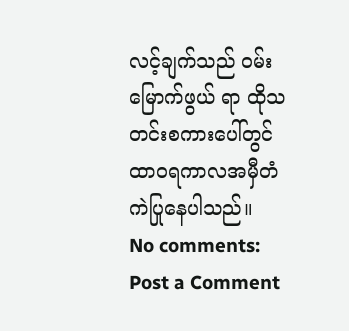လင့်ချက်သည် ဝမ်းမြောက်ဖွယ် ရာ ထိုသတင်းစကားပေါ်တွင် ထာ၀ရကာလအမှီတံကဲပြုနေပါသည်။
No comments:
Post a Comment